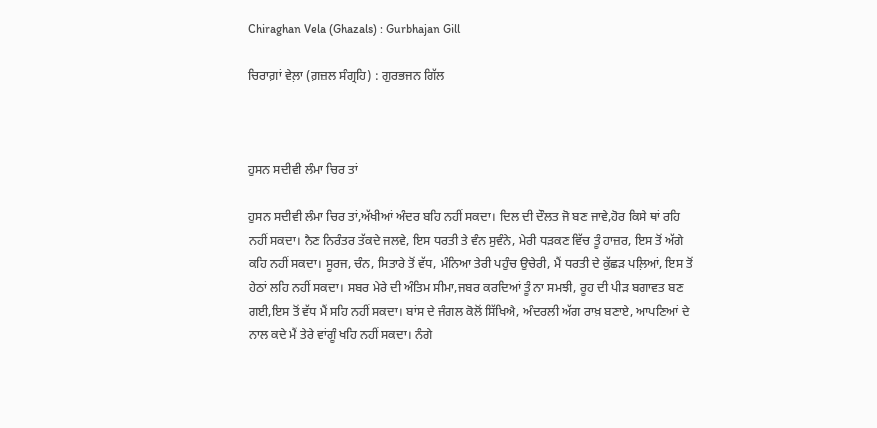Chiraghan Vela (Ghazals) : Gurbhajan Gill

ਚਿਰਾਗ਼ਾਂ ਵੇਲ਼ਾ (ਗ਼ਜ਼ਲ ਸੰਗ੍ਰਹਿ) : ਗੁਰਭਜਨ ਗਿੱਲ



ਹੁਸਨ ਸਦੀਵੀ ਲੰਮਾ ਚਿਰ ਤਾਂ

ਹੁਸਨ ਸਦੀਵੀ ਲੰਮਾ ਚਿਰ ਤਾਂ,ਅੱਖੀਆਂ ਅੰਦਰ ਬਹਿ ਨਹੀਂ ਸਕਦਾ। ਦਿਲ ਦੀ ਦੌਲਤ ਜੋ ਬਣ ਜਾਵੇ,ਹੋਰ ਕਿਸੇ ਥਾਂ ਰਹਿ ਨਹੀਂ ਸਕਦਾ। ਨੈਣ ਨਿਰੰਤਰ ਤੱਕਦੇ ਜਲਵੇ, ਇਸ ਧਰਤੀ ਤੇ ਵੰਨ ਸੁਵੰਨੇ, ਮੇਰੀ ਧੜਕਣ ਵਿੱਚ ਤੂੰ ਹਾਜ਼ਰ, ਇਸ ਤੋਂ ਅੱਗੇ ਕਹਿ ਨਹੀਂ ਸਕਦਾ। ਸੂਰਜ, ਚੰਨ, ਸਿਤਾਰੇ ਤੋਂ ਵੱਧ, ਮੰਨਿਆ ਤੇਰੀ ਪਹੁੰਚ ਉਚੇਰੀ, ਮੈਂ ਧਰਤੀ ਦੇ ਕੁੱਛੜ ਪਲ਼ਿਆਂ, ਇਸ ਤੋਂ ਹੇਠਾਂ ਲਹਿ ਨਹੀਂ ਸਕਦਾ। ਸਬਰ ਮੇਰੇ ਦੀ ਅੰਤਿਮ ਸੀਮਾ,ਜਬਰ ਕਰਦਿਆਂ ਤੂੰ ਨਾ ਸਮਝੀ, ਰੂਹ ਦੀ ਪੀੜ ਬਗਾਵਤ ਬਣ ਗਈ,ਇਸ ਤੋਂ ਵੱਧ ਮੈਂ ਸਹਿ ਨਹੀਂ ਸਕਦਾ। ਬਾਂਸ ਦੇ ਜੰਗਲ ਕੋਲੋਂ ਸਿੱਖਿਐ, ਅੰਦਰਲੀ ਅੱਗ ਰਾਖ਼ ਬਣਾਏ, ਆਪਣਿਆਂ ਦੇ ਨਾਲ ਕਦੇ ਮੈਂ ਤੇਰੇ ਵਾਂਗੂੰ ਖਹਿ ਨਹੀਂ ਸਕਦਾ। ਨੰਗੇ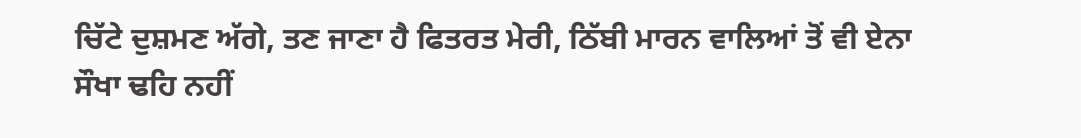ਚਿੱਟੇ ਦੁਸ਼ਮਣ ਅੱਗੇ, ਤਣ ਜਾਣਾ ਹੈ ਫਿਤਰਤ ਮੇਰੀ, ਠਿੱਬੀ ਮਾਰਨ ਵਾਲਿਆਂ ਤੋਂ ਵੀ ਏਨਾ ਸੌਖਾ ਢਹਿ ਨਹੀਂ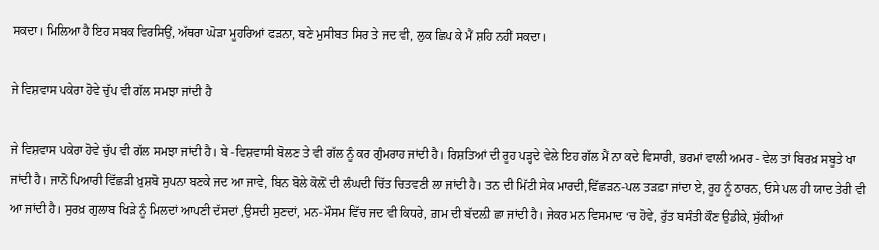ਸਕਦਾ। ਮਿਲਿਆ ਹੈ ਇਹ ਸਬਕ ਵਿਰਸਿਉਂ, ਅੱਥਰਾ ਘੋੜਾ ਮੂਹਰਿਆਂ ਫੜਨਾ, ਬਣੇ ਮੁਸੀਬਤ ਸਿਰ ਤੇ ਜਦ ਵੀ, ਲੁਕ ਛਿਪ ਕੇ ਮੈਂ ਸ਼ਹਿ ਨਹੀਂ ਸਕਦਾ।

ਜੇ ਵਿਸ਼ਵਾਸ ਪਕੇਰਾ ਹੋਵੇ ਚੁੱਪ ਵੀ ਗੱਲ ਸਮਝਾ ਜਾਂਦੀ ਹੈ

ਜੇ ਵਿਸ਼ਵਾਸ ਪਕੇਰਾ ਹੋਵੇ ਚੁੱਪ ਵੀ ਗੱਲ ਸਮਝਾ ਜਾਂਦੀ ਹੈ। ਬੇ -ਵਿਸ਼ਵਾਸੀ ਬੋਲਣ ਤੇ ਵੀ ਗੱਲ ਨੂੰ ਕਰ ਗੁੰਮਰਾਹ ਜਾਂਦੀ ਹੈ। ਰਿਸ਼ਤਿਆਂ ਦੀ ਰੂਹ ਪੜ੍ਹਦੇ ਵੇਲੇ ਇਹ ਗੱਲ ਮੈਂ ਨਾ ਕਦੇ ਵਿਸਾਰੀ, ਭਰਮਾਂ ਵਾਲੀ ਅਮਰ - ਵੇਲ ਤਾਂ ਬਿਰਖ਼ ਸਬੂਤੇ ਖਾ ਜਾਂਦੀ ਹੈ। ਜਾਨੋਂ ਪਿਆਰੀ ਵਿੱਛੜੀ ਖ਼ੁਸ਼ਬੋ ਸੁਪਨਾ ਬਣਕੇ ਜਦ ਆ ਜਾਵੇ, ਬਿਨ ਬੋਲੇ ਕੋਲ਼ੋਂ ਦੀ ਲੰਘਦੀ ਚਿੱਤ ਚਿਤਵਣੀ ਲਾ ਜਾਂਦੀ ਹੈ। ਤਨ ਦੀ ਮਿੱਟੀ ਸੇਕ ਮਾਰਦੀ,ਵਿੱਛੜਨ-ਪਲ ਤੜਫ਼ਾ ਜਾਂਦਾ ਏ, ਰੂਹ ਨੂੰ ਠਾਰਨ, ਓਸੇ ਪਲ ਹੀ ਯਾਦ ਤੇਰੀ ਵੀ ਆ ਜਾਂਦੀ ਹੈ। ਸੁਰਖ਼ ਗੁਲਾਬ ਖਿੜੇ ਨੂੰ ਮਿਲਦਾਂ ਆਪਣੀ ਦੱਸਦਾਂ ,ਉਸਦੀ ਸੁਣਦਾਂ, ਮਨ-ਮੌਸਮ ਵਿੱਚ ਜਦ ਵੀ ਕਿਧਰੇ, ਗ਼ਮ ਦੀ ਬੱਦਲ਼ੀ ਛਾ ਜਾਂਦੀ ਹੈ। ਜੇਕਰ ਮਨ ਵਿਸਮਾਦ ‘ਚ ਹੋਵੇ, ਰੁੱਤ ਬਸੰਤੀ ਕੌਣ ਉਡੀਕੇ, ਸੁੱਕੀਆਂ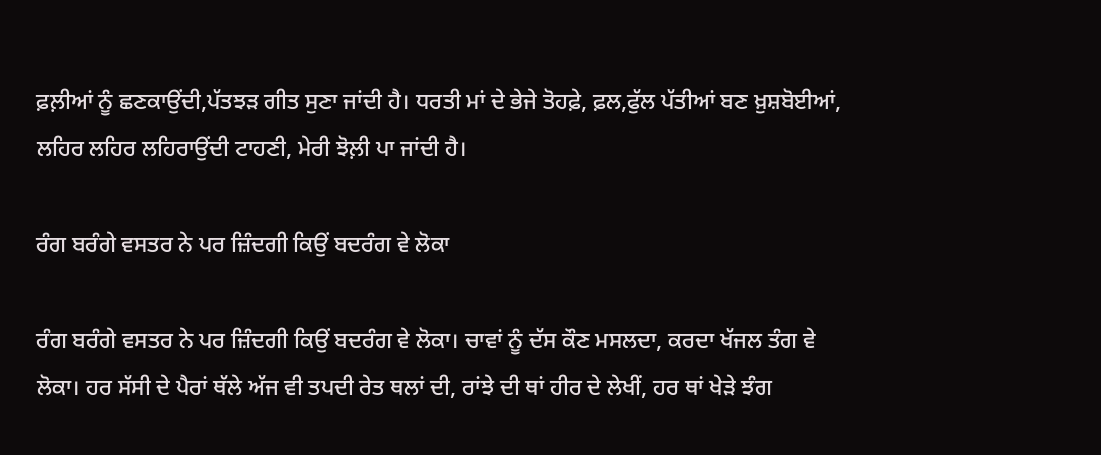ਫ਼ਲ਼ੀਆਂ ਨੂੰ ਛਣਕਾਉਂਦੀ,ਪੱਤਝੜ ਗੀਤ ਸੁਣਾ ਜਾਂਦੀ ਹੈ। ਧਰਤੀ ਮਾਂ ਦੇ ਭੇਜੇ ਤੋਹਫ਼ੇ, ਫ਼ਲ,ਫੁੱਲ ਪੱਤੀਆਂ ਬਣ ਖ਼ੁਸ਼ਬੋਈਆਂ, ਲਹਿਰ ਲਹਿਰ ਲਹਿਰਾਉਂਦੀ ਟਾਹਣੀ, ਮੇਰੀ ਝੋਲ਼ੀ ਪਾ ਜਾਂਦੀ ਹੈ।

ਰੰਗ ਬਰੰਗੇ ਵਸਤਰ ਨੇ ਪਰ ਜ਼ਿੰਦਗੀ ਕਿਉਂ ਬਦਰੰਗ ਵੇ ਲੋਕਾ

ਰੰਗ ਬਰੰਗੇ ਵਸਤਰ ਨੇ ਪਰ ਜ਼ਿੰਦਗੀ ਕਿਉਂ ਬਦਰੰਗ ਵੇ ਲੋਕਾ। ਚਾਵਾਂ ਨੂੰ ਦੱਸ ਕੌਣ ਮਸਲਦਾ, ਕਰਦਾ ਖੱਜਲ ਤੰਗ ਵੇ ਲੋਕਾ। ਹਰ ਸੱਸੀ ਦੇ ਪੈਰਾਂ ਥੱਲੇ ਅੱਜ ਵੀ ਤਪਦੀ ਰੇਤ ਥਲਾਂ ਦੀ, ਰਾਂਝੇ ਦੀ ਥਾਂ ਹੀਰ ਦੇ ਲੇਖੀਂ, ਹਰ ਥਾਂ ਖੇੜੇ ਝੰਗ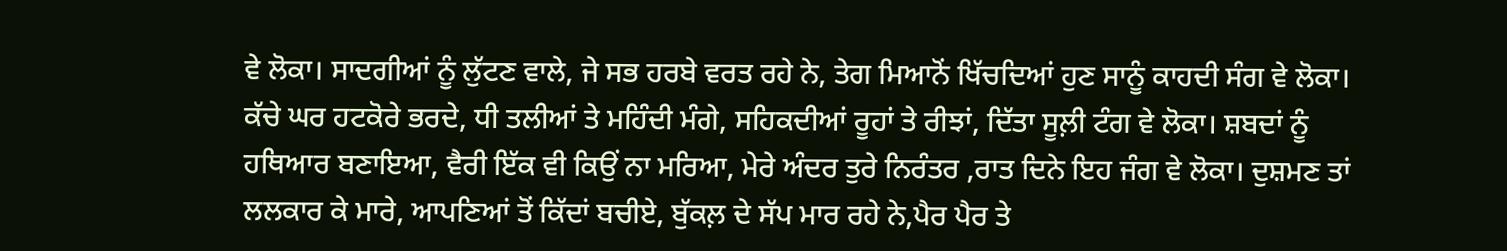ਵੇ ਲੋਕਾ। ਸਾਦਗੀਆਂ ਨੂੰ ਲੁੱਟਣ ਵਾਲੇ, ਜੇ ਸਭ ਹਰਬੇ ਵਰਤ ਰਹੇ ਨੇ, ਤੇਗ ਮਿਆਨੋਂ ਖਿੱਚਦਿਆਂ ਹੁਣ ਸਾਨੂੰ ਕਾਹਦੀ ਸੰਗ ਵੇ ਲੋਕਾ। ਕੱਚੇ ਘਰ ਹਟਕੋਰੇ ਭਰਦੇ, ਧੀ ਤਲੀਆਂ ਤੇ ਮਹਿੰਦੀ ਮੰਗੇ, ਸਹਿਕਦੀਆਂ ਰੂਹਾਂ ਤੇ ਰੀਝਾਂ, ਦਿੱਤਾ ਸੂਲ਼ੀ ਟੰਗ ਵੇ ਲੋਕਾ। ਸ਼ਬਦਾਂ ਨੂੰ ਹਥਿਆਰ ਬਣਾਇਆ, ਵੈਰੀ ਇੱਕ ਵੀ ਕਿਉਂ ਨਾ ਮਰਿਆ, ਮੇਰੇ ਅੰਦਰ ਤੁਰੇ ਨਿਰੰਤਰ ,ਰਾਤ ਦਿਨੇ ਇਹ ਜੰਗ ਵੇ ਲੋਕਾ। ਦੁਸ਼ਮਣ ਤਾਂ ਲਲਕਾਰ ਕੇ ਮਾਰੇ, ਆਪਣਿਆਂ ਤੋਂ ਕਿੱਦਾਂ ਬਚੀਏ, ਬੁੱਕਲ਼ ਦੇ ਸੱਪ ਮਾਰ ਰਹੇ ਨੇ,ਪੈਰ ਪੈਰ ਤੇ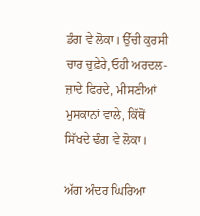ਡੰਗ ਵੇ ਲੋਕਾ। ਉੱਚੀ ਕੁਰਸੀ ਚਾਰ ਚੁਫ਼ੇਰੇ,ਓਹੀ ਅਰਦਲ-ਜ਼ਾਦੇ ਫਿਰਦੇ, ਮੀਸਣੀਆਂ ਮੁਸਕਾਨਾਂ ਵਾਲੇ, ਕਿੱਥੋਂ ਸਿੱਖਦੇ ਢੰਗ ਵੇ ਲੋਕਾ।

ਅੱਗ ਅੰਦਰ ਘਿਰਿਆ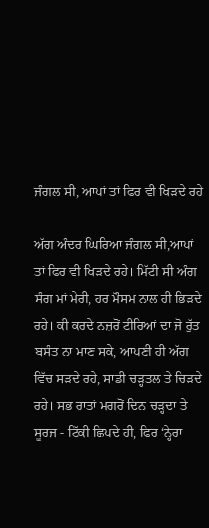ਜੰਗਲ ਸੀ, ਆਪਾਂ ਤਾਂ ਫਿਰ ਵੀ ਖਿੜਦੇ ਰਹੇ

ਅੱਗ ਅੰਦਰ ਘਿਰਿਆ ਜੰਗਲ ਸੀ,ਆਪਾਂ ਤਾਂ ਫਿਰ ਵੀ ਖਿੜਦੇ ਰਹੇ। ਮਿੱਟੀ ਸੀ ਅੰਗ ਸੰਗ ਮਾਂ ਮੇਰੀ, ਹਰ ਮੌਸਮ ਨਾਲ ਹੀ ਭਿੜਦੇ ਰਹੇ। ਕੀ ਕਰਦੇ ਨਜ਼ਰੋਂ ਟੀਰਿਆਂ ਦਾ ਜੋ ਰੁੱਤ ਬਸੰਤ ਨਾ ਮਾਣ ਸਕੇ, ਆਪਣੀ ਹੀ ਅੱਗ ਵਿੱਚ ਸੜਦੇ ਰਹੇ, ਸਾਡੀ ਚੜ੍ਹਤਲ ਤੇ ਚਿੜਦੇ ਰਹੇ। ਸਭ ਰਾਤਾਂ ਮਗਰੋਂ ਦਿਨ ਚੜ੍ਹਦਾ ਤੇ ਸੂਰਜ - ਟਿੱਕੀ ਛਿਪਦੇ ਹੀ, ਫਿਰ ‘ਨ੍ਹੇਰਾ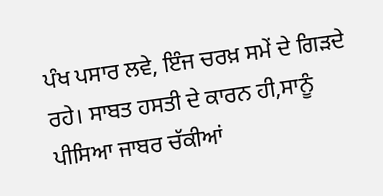ਪੰਖ ਪਸਾਰ ਲਵੇ, ਇੰਜ ਚਰਖ਼ ਸਮੇਂ ਦੇ ਗਿੜਦੇ ਰਹੇ। ਸਾਬਤ ਹਸਤੀ ਦੇ ਕਾਰਨ ਹੀ,ਸਾਨੂੰ ਪੀਸਿਆ ਜਾਬਰ ਚੱਕੀਆਂ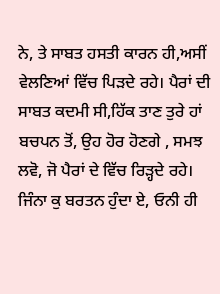ਨੇ, ਤੇ ਸਾਬਤ ਹਸਤੀ ਕਾਰਨ ਹੀ,ਅਸੀਂ ਵੇਲਣਿਆਂ ਵਿੱਚ ਪਿੜਦੇ ਰਹੇ। ਪੈਰਾਂ ਦੀ ਸਾਬਤ ਕਦਮੀ ਸੀ,ਹਿੱਕ ਤਾਣ ਤੁਰੇ ਹਾਂ ਬਚਪਨ ਤੋਂ, ਉਹ ਹੋਰ ਹੋਣਗੇ , ਸਮਝ ਲਵੋ, ਜੋ ਪੈਰਾਂ ਦੇ ਵਿੱਚ ਰਿੜ੍ਹਦੇ ਰਹੇ। ਜਿੰਨਾ ਕੁ ਬਰਤਨ ਹੁੰਦਾ ਏ, ਓਨੀ ਹੀ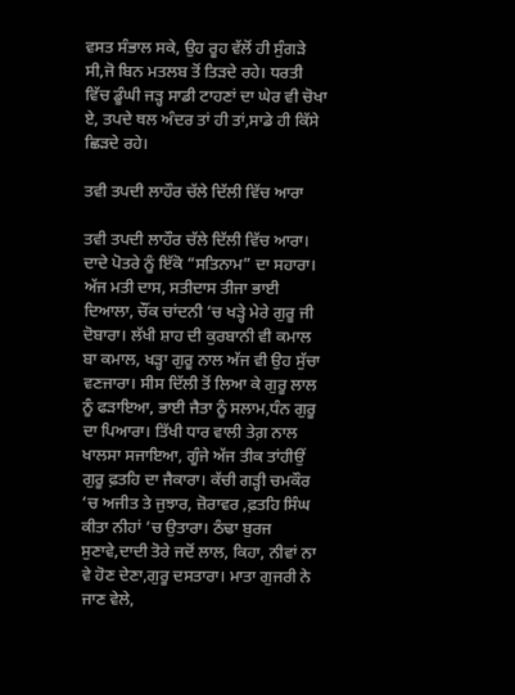ਵਸਤ ਸੰਭਾਲ ਸਕੇ, ਉਹ ਰੂਹ ਵੱਲੋਂ ਹੀ ਸੁੰਗੜੇ ਸੀ,ਜੋ ਬਿਨ ਮਤਲਬ ਤੋਂ ਤਿੜਦੇ ਰਹੇ। ਧਰਤੀ ਵਿੱਚ ਡੂੰਘੀ ਜੜ੍ਹ ਸਾਡੀ ਟਾਹਣਾਂ ਦਾ ਘੇਰ ਵੀ ਚੋਖਾ ਏ, ਤਪਦੇ ਥਲ ਅੰਦਰ ਤਾਂ ਹੀ ਤਾਂ,ਸਾਡੇ ਹੀ ਕਿੱਸੇ ਛਿੜਦੇ ਰਹੇ।

ਤਵੀ ਤਪਦੀ ਲਾਹੌਰ ਚੱਲੇ ਦਿੱਲੀ ਵਿੱਚ ਆਰਾ

ਤਵੀ ਤਪਦੀ ਲਾਹੌਰ ਚੱਲੇ ਦਿੱਲੀ ਵਿੱਚ ਆਰਾ। ਦਾਦੇ ਪੋਤਰੇ ਨੂੰ ਇੱਕੋ “ਸਤਿਨਾਮ” ਦਾ ਸਹਾਰਾ। ਅੱਜ ਮਤੀ ਦਾਸ, ਸਤੀਦਾਸ ਤੀਜਾ ਭਾਈ ਦਿਆਲਾ, ਚੌਂਕ ਚਾਂਦਨੀ ‘ਚ ਖੜ੍ਹੇ ਮੇਰੇ ਗੁਰੂ ਜੀ ਦੋਬਾਰਾ। ਲੱਖੀ ਸ਼ਾਹ ਦੀ ਕੁਰਬਾਨੀ ਵੀ ਕਮਾਲ ਬਾ ਕਮਾਲ, ਖੜ੍ਹਾ ਗੁਰੂ ਨਾਲ ਅੱਜ ਵੀ ਉਹ ਸੁੱਚਾ ਵਣਜਾਰਾ। ਸੀਸ ਦਿੱਲੀ ਤੋਂ ਲਿਆ ਕੇ ਗੁਰੂ ਲਾਲ ਨੂੰ ਫੜਾਇਆ, ਭਾਈ ਜੈਤਾ ਨੂੰ ਸਲਾਮ,ਧੰਨ ਗੁਰੂ ਦਾ ਪਿਆਰਾ। ਤਿੱਖੀ ਧਾਰ ਵਾਲੀ ਤੇਗ਼ ਨਾਲ ਖਾਲਸਾ ਸਜਾਇਆ, ਗੂੰਜੇ ਅੱਜ ਤੀਕ ਤਾਂਹੀਉਂ ਗੁਰੂ ਫ਼ਤਹਿ ਦਾ ਜੈਕਾਰਾ। ਕੱਚੀ ਗੜ੍ਹੀ ਚਮਕੌਰ ‘ਚ ਅਜੀਤ ਤੇ ਜੁਝਾਰ, ਜ਼ੋਰਾਵਰ ,ਫ਼ਤਹਿ ਸਿੰਘ ਕੀਤਾ ਨੀਹਾਂ ‘ਚ ਉਤਾਰਾ। ਠੰਢਾ ਬੁਰਜ ਸੁਣਾਵੇ,ਦਾਦੀ ਤੋਰੇ ਜਦੋਂ ਲਾਲ, ਕਿਹਾ, ਨੀਵਾਂ ਨਾ ਵੇ ਹੋਣ ਦੇਣਾ,ਗੁਰੂ ਦਸਤਾਰਾ। ਮਾਤਾ ਗੁਜਰੀ ਨੇ ਜਾਣ ਵੇਲੇ,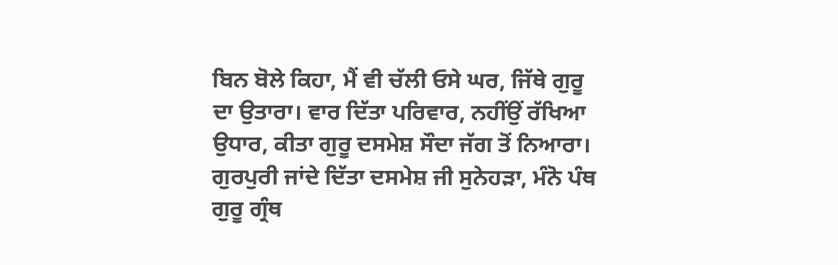ਬਿਨ ਬੋਲੇ ਕਿਹਾ, ਮੈਂ ਵੀ ਚੱਲੀ ਓਸੇ ਘਰ, ਜਿੱਥੇ ਗੁਰੂ ਦਾ ਉਤਾਰਾ। ਵਾਰ ਦਿੱਤਾ ਪਰਿਵਾਰ, ਨਹੀਂਉਂ ਰੱਖਿਆ ਉਧਾਰ, ਕੀਤਾ ਗੁਰੂ ਦਸਮੇਸ਼ ਸੌਦਾ ਜੱਗ ਤੋਂ ਨਿਆਰਾ। ਗੁਰਪੁਰੀ ਜਾਂਦੇ ਦਿੱਤਾ ਦਸਮੇਸ਼ ਜੀ ਸੁਨੇਹੜਾ, ਮੰਨੋ ਪੰਥ ਗੁਰੂ ਗ੍ਰੰਥ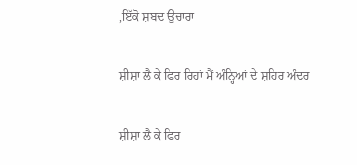,ਇੱਕੋ ਸ਼ਬਦ ਉਚਾਰਾ

ਸ਼ੀਸ਼ਾ ਲੈ ਕੇ ਫਿਰ ਰਿਹਾਂ ਮੈਂ ਅੰਨ੍ਹਿਆਂ ਦੇ ਸ਼ਹਿਰ ਅੰਦਰ

ਸ਼ੀਸ਼ਾ ਲੈ ਕੇ ਫਿਰ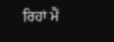ਰਿਹਾਂ ਮੈਂ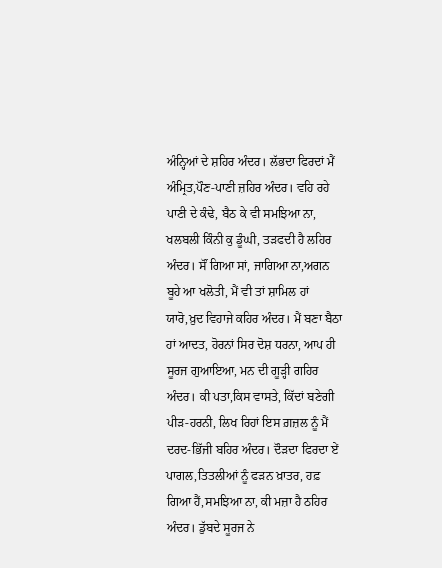ਅੰਨ੍ਹਿਆਂ ਦੇ ਸ਼ਹਿਰ ਅੰਦਰ। ਲੱਭਦਾ ਫਿਰਦਾਂ ਮੈਂ ਅੰਮ੍ਰਿਤ,ਪੌਣ-ਪਾਣੀ ਜ਼ਹਿਰ ਅੰਦਰ। ਵਹਿ ਰਹੇ ਪਾਣੀ ਦੇ ਕੰਢੇ, ਬੈਠ ਕੇ ਵੀ ਸਮਝਿਆ ਨਾ, ਖਲਬਲੀ ਕਿੰਨੀ ਕੁ ਡੂੰਘੀ, ਤੜਫਦੀ ਹੈ ਲਹਿਰ ਅੰਦਰ। ਸੌਂ ਗਿਆ ਸਾਂ, ਜਾਗਿਆ ਨਾ,ਅਗਨ ਬੂਹੇ ਆ ਖਲੋਤੀ, ਮੈਂ ਵੀ ਤਾਂ ਸ਼ਾਮਿਲ ਹਾਂ ਯਾਰੋ,ਖ਼ੁਦ ਵਿਹਾਜੇ ਕਹਿਰ ਅੰਦਰ। ਮੈਂ ਬਣਾ ਬੈਠਾ ਹਾਂ ਆਦਤ, ਹੋਰਨਾਂ ਸਿਰ ਦੋਸ਼ ਧਰਨਾ, ਆਪ ਹੀ ਸੂਰਜ ਗੁਆਇਆ, ਮਨ ਦੀ ਗੂੜ੍ਹੀ ਗਹਿਰ ਅੰਦਰ। ਕੀ ਪਤਾ,ਕਿਸ ਵਾਸਤੇ, ਕਿੱਦਾਂ ਬਣੇਗੀ ਪੀੜ-ਹਰਨੀ, ਲਿਖ ਰਿਹਾਂ ਇਸ ਗ਼ਜ਼ਲ ਨੂੰ ਮੈਂ ਦਰਦ-ਭਿੱਜੀ ਬਹਿਰ ਅੰਦਰ। ਦੌੜਦਾ ਫਿਰਦਾ ਏਂ ਪਾਗਲ,ਤਿਤਲੀਆਂ ਨੂੰ ਫੜਨ ਖ਼ਾਤਰ, ਹਫ਼ ਗਿਆ ਹੈਂ,ਸਮਝਿਆ ਨਾ, ਕੀ ਮਜ਼ਾ ਹੈ ਠਹਿਰ ਅੰਦਰ। ਡੁੱਬਦੇ ਸੂਰਜ ਨੇ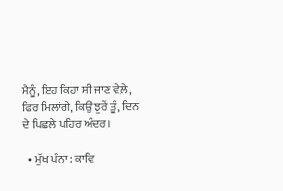ਮੈਨੂੰ, ਇਹ ਕਿਹਾ ਸੀ ਜਾਣ ਵੇਲ਼ੇ, ਫਿਰ ਮਿਲਾਂਗੇ, ਕਿਉਂ ਝੁਰੇਂ ਤੂੰ, ਦਿਨ ਦੇ ਪਿਛਲੇ ਪਹਿਰ ਅੰਦਰ।

  • ਮੁੱਖ ਪੰਨਾ : ਕਾਵਿ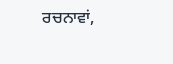ਰਚਨਾਵਾਂ,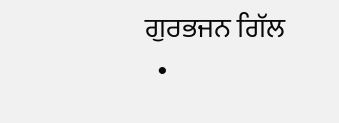ਗੁਰਭਜਨ ਗਿੱਲ
  •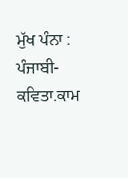ਮੁੱਖ ਪੰਨਾ : ਪੰਜਾਬੀ-ਕਵਿਤਾ.ਕਾਮ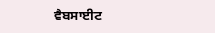ਵੈਬਸਾਈਟ